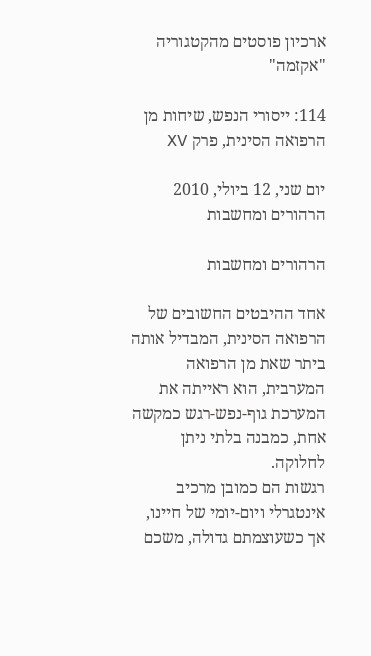ארכיון פוסטים מהקטגוריה "אקזמה"

114: ייסורי הנפש, שיחות מן הרפואה הסינית, פרק XV

יום שני, 12 ביולי, 2010
הרהורים ומחשבות

הרהורים ומחשבות

אחד ההיבטים החשובים של הרפואה הסינית, המבדיל אותה ביתר שאת מן הרפואה המערבית, הוא ראייתה את המערכת גוף-נפש-רגש כמקשה אחת, כמבנה בלתי ניתן לחלוקה.
רגשות הם כמובן מרכיב אינטגרלי ויום-יומי של חיינו, אך כשעוצמתם גדולה, משכם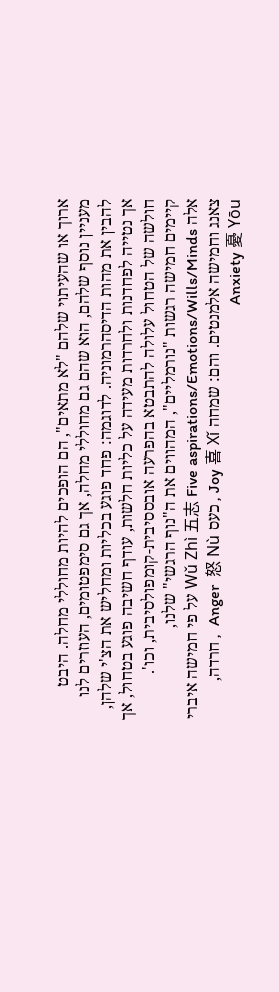ארוך או שהעיתוי שלהם "לא מתאים", הם הופכים להיות מחוללי מחלה. היבט מעניין נוסף שלהם, הוא שהם גם מחוללי מחלה, אך גם סימפטומים, העוזרים לנו להבין את מהות הדיסהרמוניה. לדוגמה: פחד פוגע בכליות ומחליש את הצ'י שלהן, אך נטייה לפחדנות ולחרדות מעידה על כליות חלשות, עודף חשיבה פוגע בטחול, אך חולשה של הטחול עלולה להתבטא בהפרעה אובססיבית-קומפולסיבית, וכו'.
קיימים חמישה רגשות "נורמליים", המהווים את ה"נוף הרגשי" שלנו,
אלה Wǔ Zhì 五志 Five aspirations/Emotions/Wills/Minds על פי חמישה איברי צאנג וחמישה אלמנטים. והם: שמחה Joy 喜 Xǐ , כעס Anger  怒 Nù  , חרדה, Anxiety 憂 Yōu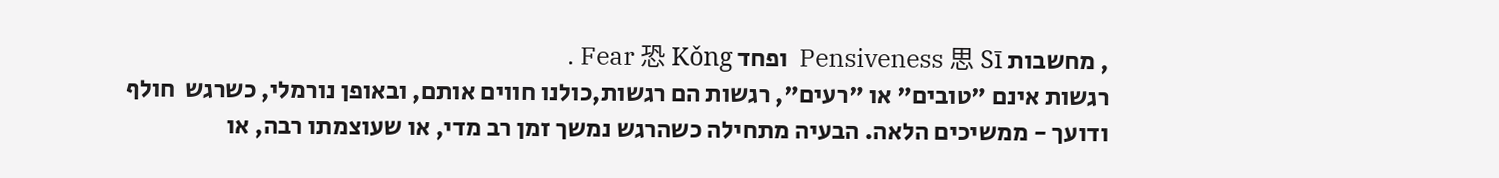, מחשבות Pensiveness 思 Sī  ופחד Fear 恐 Kǒng .
רגשות אינם "טובים" או "רעים", רגשות הם רגשות,כולנו חווים אותם, ובאופן נורמלי, כשרגש  חולף ודועך - ממשיכים הלאה. הבעיה מתחילה כשהרגש נמשך זמן רב מדי, או שעוצמתו רבה, או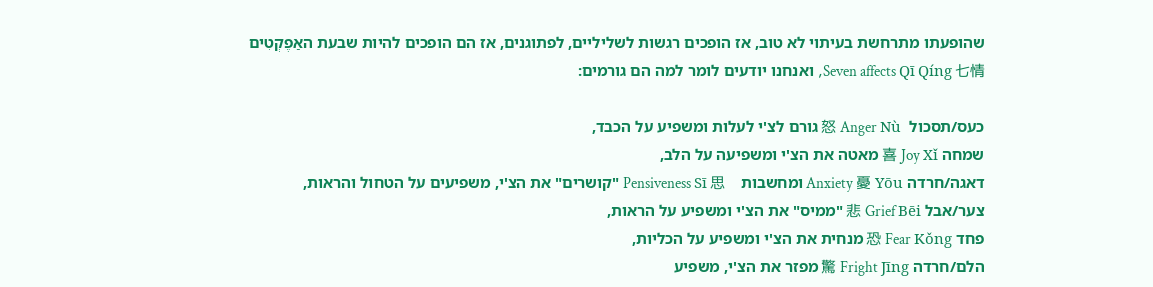שהופעתו מתרחשת בעיתוי לא טוב, אז הופכים רגשות לשליליים, לפתוגנים, אז הם הופכים להיות שבעת האַפֶקְטִים Seven affects Qī Qíng 七情, ואנחנו יודעים לומר למה הם גורמים:

כעס/תסכול  怒 Anger Nù גורם לצ'י לעלות ומשפיע על הכבד,
שמחה 喜 Joy Xǐ מאטה את הצ'י ומשפיעה על הלב,
דאגה/חרדה Anxiety 憂 Yōu ומחשבות    Pensiveness Sī 思 "קושרים" את הצ'י, משפיעים על הטחול והראות,
צער/אבל 悲 Grief Bēi "ממיס" את הצ'י ומשפיע על הראות,
פחד 恐 Fear Kǒng מנחית את הצ'י ומשפיע על הכליות,
הלם/חרדה 驚 Fright Jīng מפזר את הצ'י, משפיע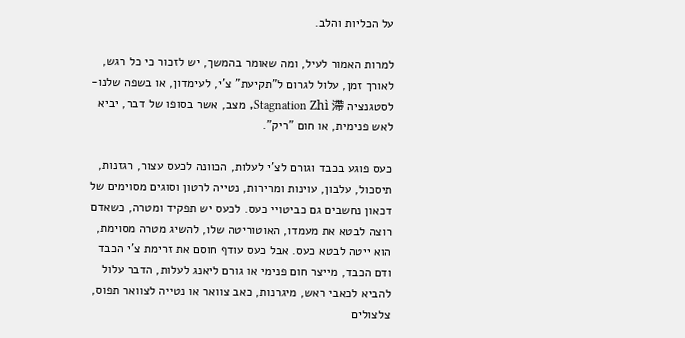על הכליות והלב.

למרות האמור לעיל, ומה שאומר בהמשך, יש לזכור כי כל רגש, לאורך זמן, עלול לגרום ל"תקיעת" צ'י, לעימדון, או בשפה שלנו- לסטגנציה Stagnation Zhì 滯, מצב, אשר בסופו של דבר, יביא לאש פנימית, או חום "ריק".

כעס פוגע בכבד וגורם לצ'י לעלות, הכוונה לכעס עצור, רגזנות, תיסכול, עלבון, עוינות ומרירות, נטייה לרטון וסוגים מסוימים של דכאון נחשבים גם כביטויי כעס. לכעס יש תפקיד ומטרה, כשאדם רוצה לבטא את מעמדו, האוטוריטה שלו, להשיג מטרה מסוימת, הוא ייטה לבטא כעס. אבל כעס עודף חוסם את זרימת צ'י הכבד ודם הכבד, מייצר חום פנימי או גורם ליאנג לעלות, הדבר עלול להביא לכאבי ראש, מיגרנות, כאב צוואר או נטייה לצוואר תפוס, צלצולים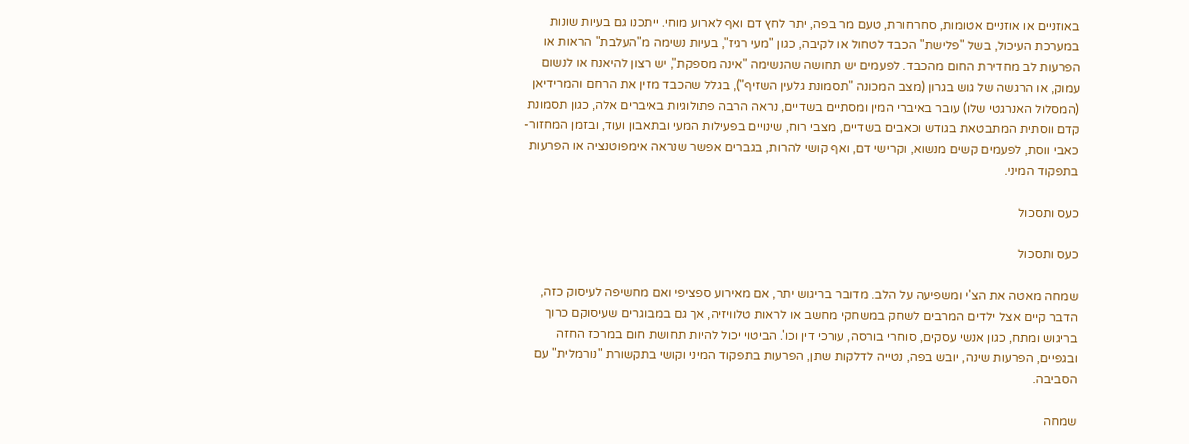באוזניים או אוזניים אטומות, סחרחורת, טעם מר בפה, יתר לחץ דם ואף לארוע מוחי. ייתכנו גם בעיות שונות במערכת העיכול, בשל "פלישת" הכבד לטחול או לקיבה, כגון "מעי רגיז", בעיות נשימה מ"העלבת" הראות או הפרעות לב מחדירת החום מהכבד. לפעמים יש תחושה שהנשימה "אינה מספקת", יש רצון להיאנח או לנשום עמוק, או הרגשה של גוש בגרון (מצב המכונה "תסמונת גלעין השזיף"), בגלל שהכבד מזין את הרחם והמרידיאן (המסלול האנרגטי שלו) עובר באיברי המין ומסתיים בשדיים, נראה הרבה פתולוגיות באיברים אלה, כגון תסמונת קדם ווסתית המתבטאת בגודש וכאבים בשדיים, מצבי רוח, שינויים בפעילות המעי ובתאבון ועוד, ובזמן המחזור- כאבי ווסת, לפעמים קשים מנשוא, וקרישי דם, ואף קושי להרות, בגברים אפשר שנראה אימפוטנציה או הפרעות בתפקוד המיני.

כעס ותסכול

כעס ותסכול

שמחה מאטה את הצ'י ומשפיעה על הלב. מדובר בריגוש יתר, אם מאירוע ספציפי ואם מחשיפה לעיסוק כזה, הדבר קיים אצל ילדים המרבים לשחק במשחקי מחשב או לראות טלוויזיה, אך גם במבוגרים שעיסוקם כרוך בריגוש ומתח, כגון אנשי עסקים, סוחרי בורסה, עורכי דין וכו'. הביטוי יכול להיות תחושת חום במרכז החזה ובגפיים, הפרעות שינה, יובש בפה, נטייה לדלקות שתן, הפרעות בתפקוד המיני וקושי בתקשורת "נורמלית" עם הסביבה.

שמחה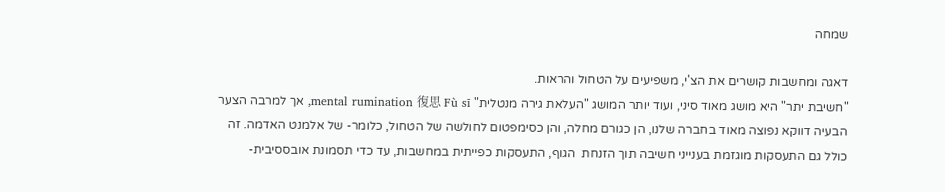שמחה

דאגה ומחשבות קושרים את הצ'י, משפיעים על הטחול והראות.
"חשיבת יתר" היא מושג מאוד סיני, ועוד יותר המושג "העלאת גירה מנטלית" mental rumination 復思 Fù sī, אך למרבה הצער הבעיה דווקא נפוצה מאוד בחברה שלנו, הן כגורם מחלה, והן כסימפטום לחולשה של הטחול, כלומר- של אלמנט האדמה. זה כולל גם התעסקות מוגזמת בענייני חשיבה תוך הזנחת  הגוף, התעסקות כפייתית במחשבות, עד כדי תסמונת אובססיבית-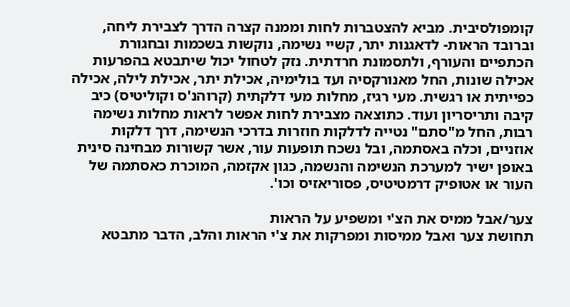קומפולסיבית. מביא להצטברות לחות וממנה קצרה הדרך לצבירת ליחה, וברובד הראות- לדאגנות יתר, קשיי נשימה, נוקשות בשכמות ובחגורת הכתפיים והעורף, ולתסמונת חרדתית. נזק לטחול יכול שיתבטא בהפרעות אכילה שונות, החל מאנורקסיה ועד בולימיה, אכילת יתר, אכילת לילה, אכילה כפייתית או רגשית. מעי רגיז, מחלות מעי דלקתית (קרוהנ'ס וקוליטיס) כיב קיבה ותריסריון ועוד. כתוצאה מצבירת לחות אפשר לראות מחלות נשימה רבות, החל מ"סתם" נטייה לדלקות חוזרות בדרכי הנשימה, דרך דלקות אוזניים, וכלה באסתמה, ובל נשכח תופעות עור, אשר קשורות מבחינה סינית באופן ישיר למערכת הנשימה והנשמה, כגון אקזמה, המוכרת כאסתמה של העור או אטופיק דרמטיטיס, פסוריאזיס וכו'.

צער/אבל ממיס את הצ'י ומשפיע על הראות
תחושת צער ואבל ממיסות ומפרקות את צ'י הראות והלב, הדבר מתבטא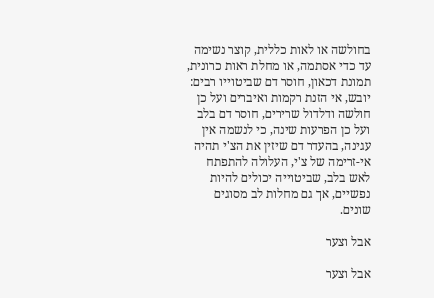בחולשה או לאות כללית, קוצר נשימה עד כדי אסתמה, או מחלת ראות כרונית, תמונת דכאון, חוסר דם שביטוייו רבים:  יובש, אי הזנת רקמות ואיברים ועל כן חולשה ודלדול שרירים, חוסר דם בלב ועל כן הפרעות שינה, כי לנשמה אין עגינה, בהעדר דם שיזין את הצ'י תהיה אי-זרימה של צ'י, העלולה להתפתח לאש בלב, שביטוייה יכולים להיות נפשיים, אך גם מחלות לב מסוגים שונים.

אבל וצער

אבל וצער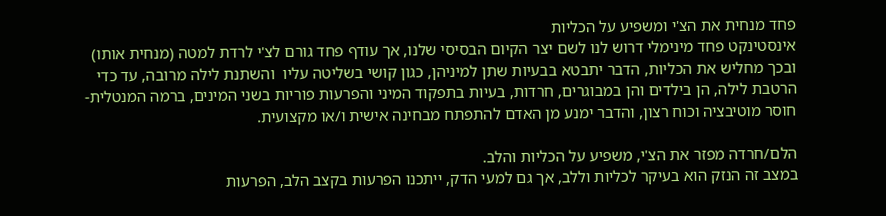פחד מנחית את הצ'י ומשפיע על הכליות
אינסטינקט פחד מינימלי דרוש לנו לשם יצר הקיום הבסיסי שלנו, אך עודף פחד גורם לצ'י לרדת למטה (מנחית אותו) ובכך מחליש את הכליות, הדבר יתבטא בבעיות שתן למיניהן, כגון קושי בשליטה עליו  והשתנת לילה מרובה, עד כדי הרטבת לילה, הן בילדים והן במבוגרים, חרדות, בעיות בתפקוד המיני והפרעות פוריות בשני המינים, ברמה המנטלית- חוסר מוטיבציה וכוח רצון, והדבר ימנע מן האדם להתפתח מבחינה אישית ו/או מקצועית.

הלם/חרדה מפזר את הצ'י, משפיע על הכליות והלב.
במצב זה הנזק הוא בעיקר לכליות וללב, אך גם למעי הדק, ייתכנו הפרעות בקצב הלב, הפרעות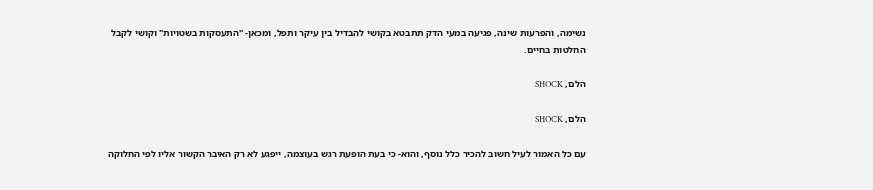נשימה, והפרעות שינה, פגיעה במעי הדק תתבטא בקושי להבדיל בין עיקר ותפל, ומכאן- "התעסקות בשטויות" וקושי לקבל החלטות בחיים.

הלם, SHOCK

הלם, SHOCK

עם כל האמור לעיל חשוב להכיר כלל נוסף, והוא- כי בעת הופעת רגש בעוצמה, ייפגע לא רק האיבר הקשור אליו לפי החלוקה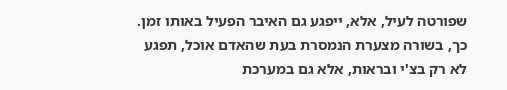שפורטה לעיל, אלא, ייפגע גם האיבר הפעיל באותו זמן. כך, בשורה מצערת הנמסרת בעת שהאדם אוכל, תפגע לא רק בצ'י ובראות, אלא גם במערכת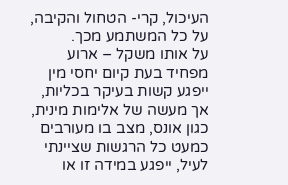העיכול, קרי- הטחול והקיבה, על כל המשתמע מכך.
על אותו משקל – ארוע מפחיד בעת קיום יחסי מין ייפגע קשות בעיקר בכליות, אך מעשה של אלימות מינית, כגון אונס, מצב בו מעורבים כמעט כל הרגשות שציינתי לעיל, ייפגע במידה זו או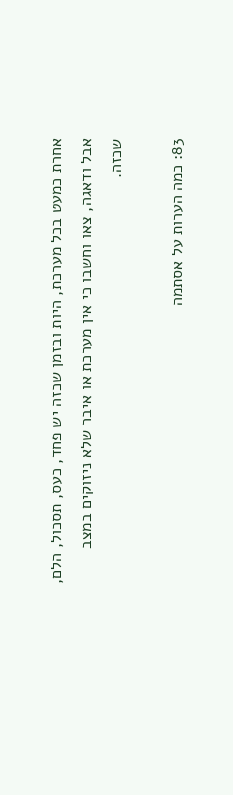אחרת כמעט בכל מערכת, היות ובזמן שכזה יש פחד, כעס, תסכול, הלם, אבל ודאגה, צאו וחשבו כי אין מערכת או איבר שלא ניזוקים במצב שכזה.

83: כמה הערות על אסתמה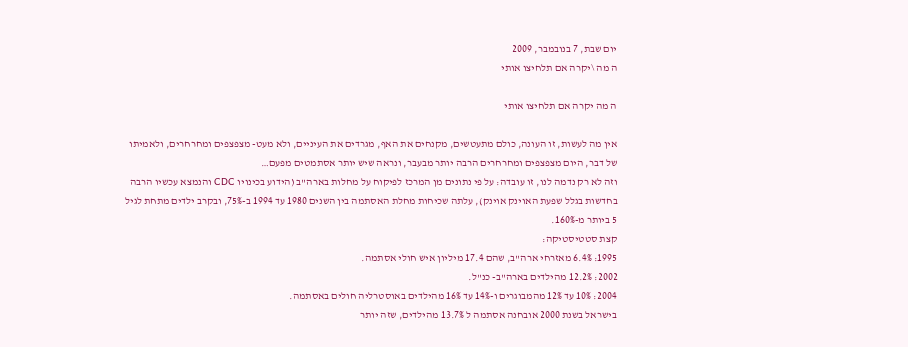יום שבת, 7 בנובמבר, 2009
ה מה \יקרה אם תלחיצו אותי

ה מה יקרה אם תלחיצו אותי

אין מה לעשות, זו העונה, כולם מתעטשים, מקנחים את האף, מגרדים את העיניים, ולא מעט- מצפצפים ומחרחרים, ולאמיתו של דבר, היום מצפצפים ומחרחרים הרבה יותר מבעבר, ונראה שיש יותר אסתמטים מפעם…
וזה לא רק נדמה לנו, זו עובדה: על פי נתונים מן המרכז לפיקוח על מחלות בארה"ב (הידוע בכינויו CDC והנמצא עכשיו הרבה בחדשות בגלל שפעת האוינק אוינק), עלתה שכיחות מחלת האסתמה בין השנים 1980 עד 1994 ב-75%, ובקרב ילדים מתחת לגיל 5 ביותר מ-160%.
קצת סטטיסטיקה:
1995: 6.4% מאזרחי ארה"ב, שהם 17.4 מיליון איש חולי אסתמה.
2002: 12.2% מהילדים בארה"ב- כנ"ל.
2004: 10% עד 12% מהמבוגרים ו-14% עד 16% מהילדים באוסטרליה חולים באסתמה.
בישראל בשנת 2000 אובחנה אסתמה ל 13.7% מהילדים, שזה יותר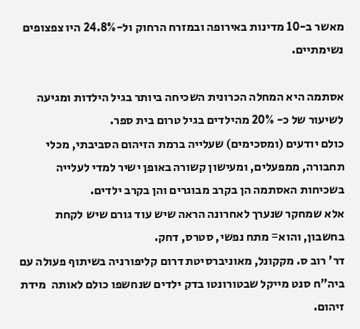מאשר ב-10 מדינות באירופה ובמזרח הרחוק ול-24.8% היו צפצופים נשימתיים.

אסתמה היא המחלה הכרונית השכיחה ביותר בגיל הילדות ומגיעה לשיעור של כ- 20% מהילדים בגיל טרום בית ספר.
כולם יודעים (ומסכימים) שעלייה ברמת הזיהום הסביבתי, מכלי תחבורה, ממפעלים, ומעישון קשורה באופן ישיר למדי לעלייה בשכיחות האסתמה הן בקרב מבוגרים והן בקרב ילדים.
אלא שמחקר שנערך לאחרונה הראה שיש עוד גורם שיש לקחת בחשבון, והוא= מתח נפשי, סטרס, דחק.
דר' רוב ס. מקקונל, מאוניברסיטת דרום קליפורניה בשיתוף פעולה עם ביה"ח סנט מייקל שבטורונטו בדק ילדים שנחשפו כולם לאותה  מידת זיהום.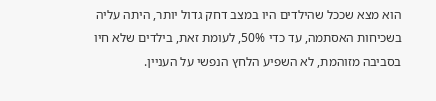הוא מצא שככל שהילדים היו במצב דחק גדול יותר, היתה עליה בשכיחות האסתמה, עד כדי 50%, לעומת זאת, בילדים שלא חיו בסביבה מזוהמת, לא השפיע הלחץ הנפשי על העניין.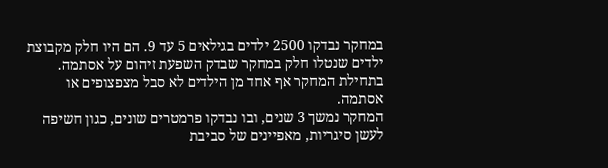במחקר נבדקו 2500 ילדים בגילאים 5 עד 9. הם היו חלק מקבוצת ילדים שנטלו חלק במחקר שבדק השפעת זיהום על אסתמה. בתחילת המחקר אף אחד מן הילדים לא סבל מצפצופים או אסתמה.
המחקר נמשך 3 שנים, ובו נבדקו פרמטרים שונים, כגון חשיפה לעשן סיגריות, מאפיינים של סביבת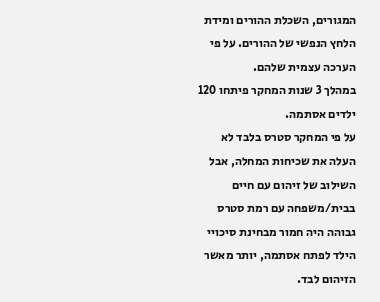המגורים, השכלת ההורים ומידת הלחץ הנפשי של ההורים. על פי הערכה עצמית שלהם.
במהלך 3 שנות המחקר פיתחו 120 ילדים אסתמה.
על פי המחקר סטרס בלבד לא העלה את שכיחות המחלה, אבל השילוב של זיהום עם חיים בבית/משפחה עם רמת סטרס גבוהה היה חמור מבחינת סיכויי הילד לפתח אסתמה, יותר מאשר הזיהום לבד.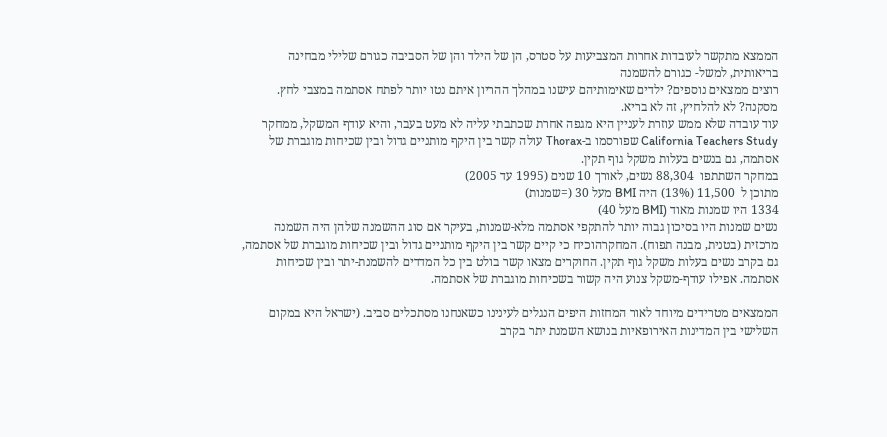הממצא מתקשר לעובדות אחרות המצביעות על סטרס, הן של הילד והן של הסביבה כגורם שלילי מבחינה בריאותית, למשל- כגורם להשמנה
רוצים ממצאים נוספים? ילדים שאימותיהם עישנו במהלך ההריון איתם נטו יותר לפתח אסתמה במצבי לחץ.
מסקנה? לא להלחיץ, זה לא בריא.
עוד עובדה שלא ממש עוזרת לעניין היא מגפה אחרת שכתבתי עליה לא מעט בעבר, והיא עודף המשקל, ממחקר  California Teachers Study שפורסמו ב-Thorax עולה קשר בין היקף מותניים גדול ובין שכיחות מוגברת של אסתמה, גם בנשים בעלות משקל גוף תקין.
במחקר השתתפו  88,304 נשים, לאורך 10 שנים (1995 עד 2005)
מתוכן ל  11,500 (13%) היה BMI מעל 30 (=שמנות)
1334 היו שמנות מאוד (BMI מעל 40)
נשים שמנות היו בסיכון גבוה יותר להתקפי אסתמה מלא-שמנות, בעיקר אם סוג ההשמנה שלהן היה השמנה מרכזית (בטנית, מבנה תפוח). המחקרהוכיח כי קיים קשר בין היקף מותניים גדול ובין שכיחות מוגברת של אסתמה, גם בקרב נשים בעלות משקל גוף תקין. החוקרים מצאו קשר בולט בין כל המדדים להשמנת-יתר ובין שכיחות אסתמה. אפילו עודף-משקל צנוע היה קשור בשכיחות מוגברת של אסתמה.

הממצאים מטרידים מיוחד לאור המחזות היפים הנגלים לעינינו כשאנחנו מסתכלים סביב. (ישראל היא במקום השלישי בין המדינות האירופאיות בנושא השמנת יתר בקרב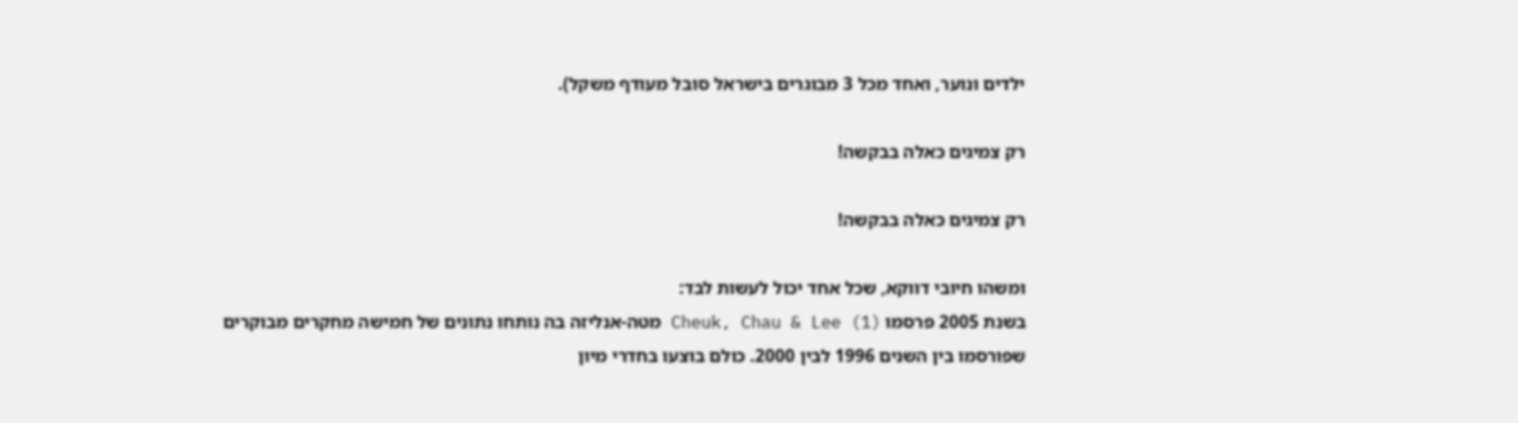ילדים ונוער, ואחד מכל 3 מבוגרים בישראל סובל מעודף משקל).

רק צמיגים כאלה בבקשה!

רק צמיגים כאלה בבקשה!

ומשהו חיובי דווקא, שכל אחד יכול לעשות לבד:
בשנת 2005 פרסמו (Cheuk, Chau & Lee (1 מטה-אנליזה בה נותחו נתונים של חמישה מחקרים מבוקרים שפורסמו בין השנים 1996 לבין 2000. כולם בוצעו בחדרי מיון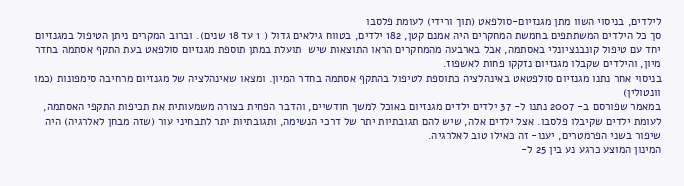לילדים, בניסוי השוו מתן מגנזיום-סולפאט (תוך ורידי) לעומת פלסבו
סך כל הילדים המשתתפים בחמשת המחקרים היה אמנם קטן, 182 ילדים, בטווח גילאים גדול ( 1 עד 18 שנים). וברוב המקרים ניתן הטיפול במגנזיום יחד עם טיפול קונבנציונלי באסתמה, אבל בארבעה מהמחקרים הראו התוצאות שיש  תועלת במתן תוספת מגנזיום סולפאט בעת התקף אסתמה בחדר מיון, והילדים שקבלו מגנזיום נזקקו פחות לאשפוז.
בניסוי אחר נתנו מגנזיום סולפטאט באינהלציה כתוספת לטיפול בהתקף אסתמה בחדר המיון. ומצאו שאינהלציה של מגנזיום מרחיבה סימפונות (כמו וונטולין)
במאמר שפורסם ב- 2007 נתנו ל- 37 ילדים ילדים מגנזיום באוכל למשך חודשיים, והדבר הפחית בצורה משמעותית את תכיפות התקפי האסתמה, לעומת ילדים שקיבלו פלסבו. אצל ילדים אלה, שיש להם תגובתיות יתר של דרכי הנשימה, ותגובתיות יתר לתבחיני עור (שזה מבחן לאלרגיה) היה שיפור בשני הפרמטרים, יענו- זה כאילו טוב לאלרגיה.
המינון המוצע כרגע נע בין 25 ל-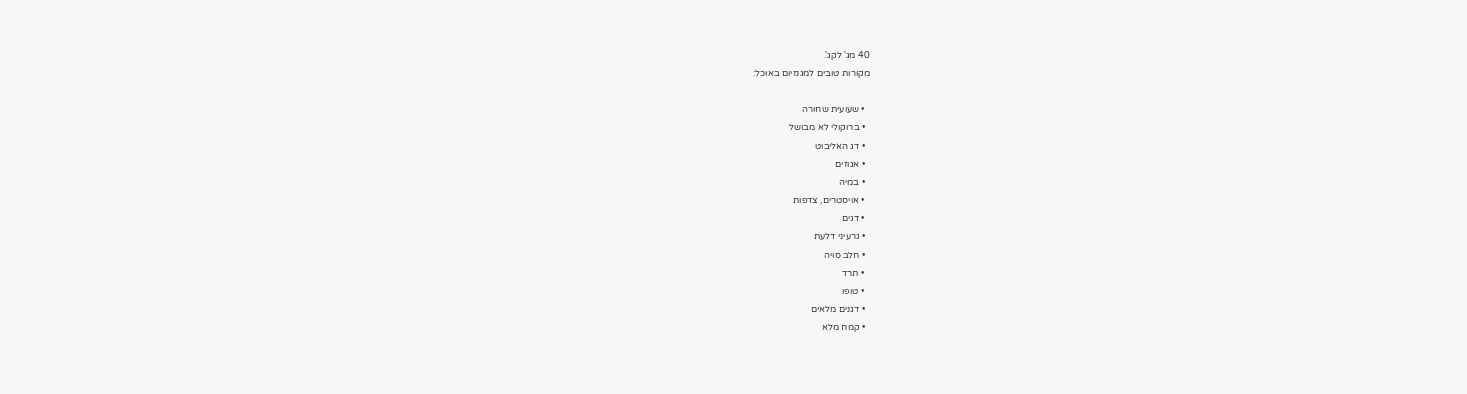40 מג' לקג'.
מקורות טובים למגנזיום באוכל:

  • שעועית שחורה
  • ברוקולי לא מבושל
  • דג האליבוט
  • אגוזים
  • במיה
  • אויסטרים, צדפות
  • דגים
  • גרעיני דלעת
  • חלב סויה
  • תרד
  • טופו
  • דגנים מלאים
  • קמח מלא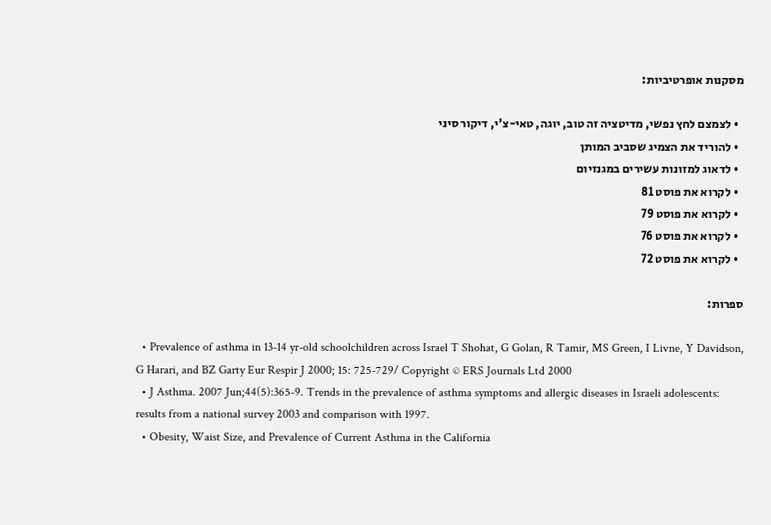מסקנות אופרטיביות:

  • לצמצם לחץ נפשי, מדיטציה זה טוב, יוגה, טאי-צ'י, דיקור סיני
  • להוריד את הצמיג שסביב המותן
  • לדאוג למזונות עשירים במגנזיום
  • לקרוא את פוסט 81
  • לקרוא את פוסט 79
  • לקרוא את פוסט 76
  • לקרוא את פוסט 72

ספרות:

  • Prevalence of asthma in 13-14 yr-old schoolchildren across Israel T Shohat, G Golan, R Tamir, MS Green, I Livne, Y Davidson, G Harari, and BZ Garty Eur Respir J 2000; 15: 725-729/ Copyright © ERS Journals Ltd 2000
  • J Asthma. 2007 Jun;44(5):365-9. Trends in the prevalence of asthma symptoms and allergic diseases in Israeli adolescents: results from a national survey 2003 and comparison with 1997.
  • Obesity, Waist Size, and Prevalence of Current Asthma in the California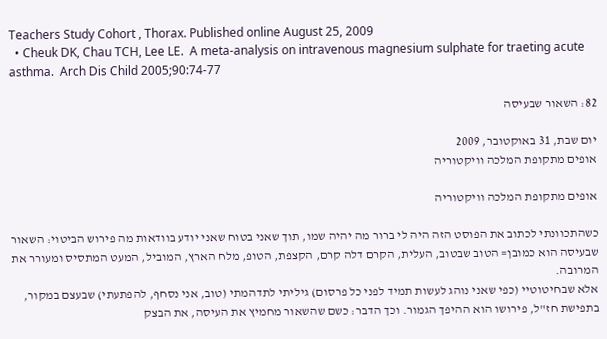Teachers Study Cohort , Thorax. Published online August 25, 2009
  • Cheuk DK, Chau TCH, Lee LE.  A meta-analysis on intravenous magnesium sulphate for traeting acute asthma.  Arch Dis Child 2005;90:74-77

82: השאור שבעיסה

יום שבת, 31 באוקטובר, 2009
אופים מתקופת המלכה וויקטוריה

אופים מתקופת המלכה וויקטוריה

כשהתכוונתי לכתוב את הפוסט הזה היה לי ברור מה יהיה שמו, תוך שאני בטוח שאני יודע בוודאות מה פירוש הביטוי: השאור שבעיסה הוא כמובן= הטוב שבטוב, העלית, הקרם דלה קרם, הקצפת, הטופ, מלח הארץ, המוביל, המעט המתסיס ומעורר את המרובה.
אלא שבחיטוטיי (כפי שאני נוהג לעשות תמיד לפני כל פרסום) גיליתי לתדהמתי (טוב, אני נסחף, להפתעתי) שבעצם במקור, בתפישת חז"ל, פירושו הוא ההיפך הגמור. וכך הדבר: כשם שהשאור מחמיץ את העיסה, את הבצק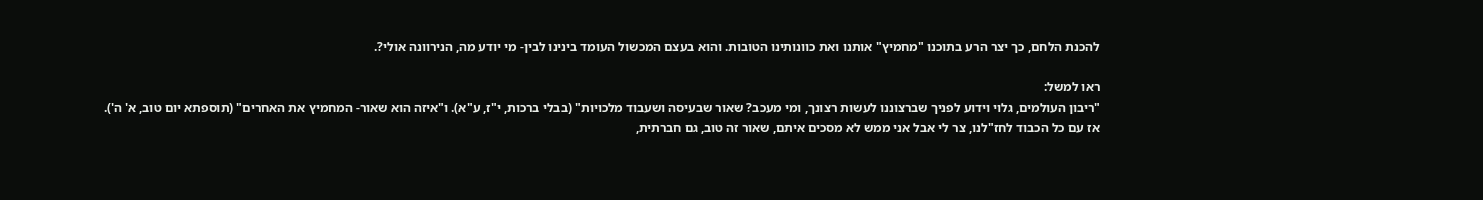להכנת הלחם, כך יצר הרע בתוכנו "מחמיץ" אותנו ואת כוונותינו הטובות. והוא בעצם המכשול העומד בינינו לבין- מי יודע מה, הנירוונה אולי?.

ראו למשל:
"ריבון העולמים, גלוי וידוע לפניך שברצוננו לעשות רצונך, ומי מעכב? שאור שבעיסה ושעבוד מלכויות" (בבלי ברכות, י"ז, ע"א). ו"איזה הוא שאור- המחמיץ את האחרים" (תוספתא יום טוב, א' ה').
אז עם כל הכבוד לחז"לנו, צר לי אבל אני ממש לא מסכים איתם, שאור זה טוב, גם חברתית,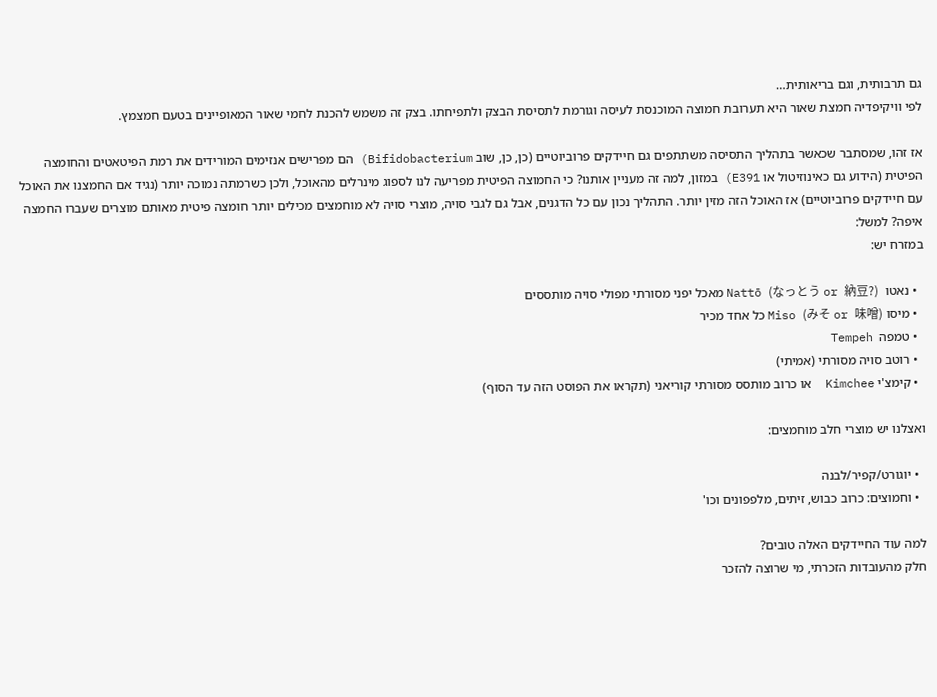גם תרבותית, וגם בריאותית…
לפי וויקיפדיה חמצת שאור היא תערובת חמוצה המוכנסת לעיסה וגורמת לתסיסת הבצק ולתפיחתו. בצק זה משמש להכנת לחמי שאור המאופיינים בטעם חמצמץ.

אז זהו, שמסתבר שכאשר בתהליך התסיסה משתתפים גם חיידקים פרוביוטיים (כן, כן, שוב Bifidobacterium) הם מפרישים אנזימים המורידים את רמת הפיטאטים והחומצה הפיטית (הידוע גם כאינוזיטול או E391) במזון, למה זה מעניין אותנו? כי החמוצה הפיטית מפריעה לנו לספוג מינרלים מהאוכל, ולכן כשרמתה נמוכה יותר (נגיד אם החמצנו את האוכל עם חיידקים פרוביוטיים) אז האוכל הזה מזין יותר. התהליך נכון עם כל הדגנים, אבל גם לגבי סויה, מוצרי סויה לא מוחמצים מכילים יותר חומצה פיטית מאותם מוצרים שעברו החמצה איפה? למשל:
במזרח יש:

  • נאטו  Nattō (なっとう or 納豆?) מאכל יפני מסורתי מפולי סויה מותססים
  • מיסו Miso (みそ or 味噌) כל אחד מכיר
  • טמפה  Tempeh
  • רוטב סויה מסורתי (אמיתי)
  • קימצ'י Kimchee  או כרוב מותסס מסורתי קוריאני (תקראו את הפוסט הזה עד הסוף)

ואצלנו יש מוצרי חלב מוחמצים:

  • יוגורט/קפיר/לבנה
  • וחמוצים: כרוב כבוש, זיתים, מלפפונים וכו'

למה עוד החיידקים האלה טובים?
חלק מהעובדות הזכרתי, מי שרוצה להזכר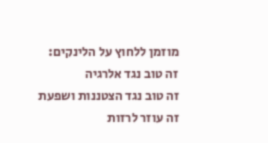מוזמן ללחוץ על הלינקים:
זה טוב נגד אלרגיה
זה טוב נגד הצטננות ושפעת
זה עוזר לרזות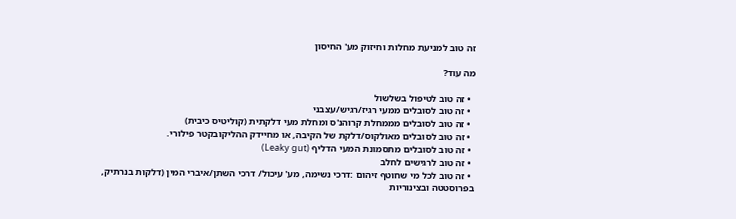זה טוב למניעת מחלות וחיזוק מע' החיסון

מה עוד?

  • זה טוב לטיפול בשלשול
  • זה טוב לסובלים ממעי רגיז/רגיש/עצבני
  • זה טוב לסובלים מממחלת קרוהנ'ס ומחלת מעי דלקתית (קוליטיס כיבית)
  • זה טוב לסובלים מאולקוס/דלקת של הקיבה, או מחיידק ההליקובקטר פילורי.
  • זה טוב לסובלים מתסמונת המעי הדליף (Leaky gut)
  • זה טוב לרגישים לחלב
  • זה טוב לכל מי שחוטף זיהום :דרכי נשימה, מע' עיכול/ דרכי השתן/איברי המין (דלקות בנרתיק, בפרוסטטה ובצינוריות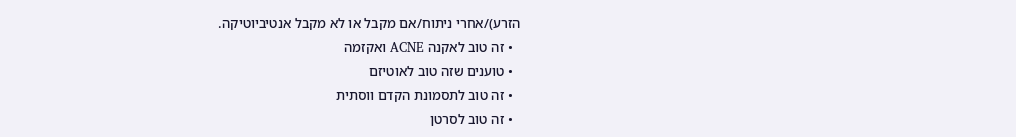הזרע)/אחרי ניתוח/אם מקבל או לא מקבל אנטיביוטיקה.
  • זה טוב לאקנה ACNE ואקזמה
  • טוענים שזה טוב לאוטיזם
  • זה טוב לתסמונת הקדם ווסתית
  • זה טוב לסרטן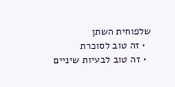שלפוחית השתן
  • זה טוב לסוכרת
  • זה טוב לבעיות שיניים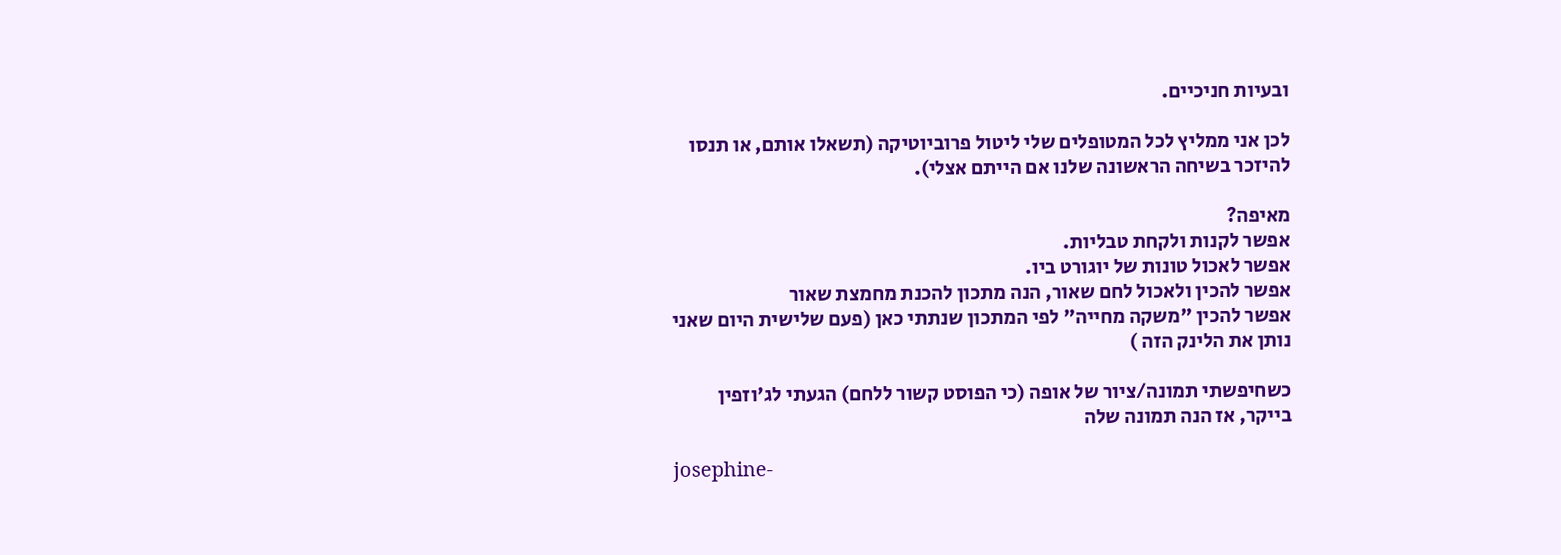ובעיות חניכיים.

לכן אני ממליץ לכל המטופלים שלי ליטול פרוביוטיקה (תשאלו אותם, או תנסו להיזכר בשיחה הראשונה שלנו אם הייתם אצלי).

מאיפה?
אפשר לקנות ולקחת טבליות.
אפשר לאכול טונות של יוגורט ביו.
אפשר להכין ולאכול לחם שאור, הנה מתכון להכנת מחמצת שאור
אפשר להכין "משקה מחייה" לפי המתכון שנתתי כאן (פעם שלישית היום שאני נותן את הלינק הזה )

כשחיפשתי תמונה/ציור של אופה (כי הפוסט קשור ללחם) הגעתי לג'וזפין בייקר, אז הנה תמונה שלה

josephine-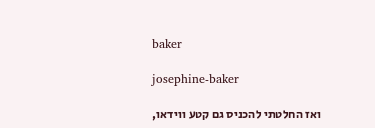baker

josephine-baker

ואז החלטתי להכניס גם קטע ווידאו,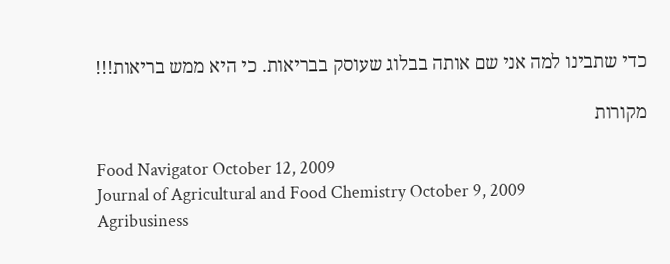כדי שתבינו למה אני שם אותה בבלוג שעוסק בבריאות. כי היא ממש בריאות!!!

מקורות

Food Navigator October 12, 2009
Journal of Agricultural and Food Chemistry October 9, 2009
Agribusiness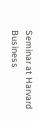Seminar at Harvard Business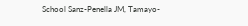School Sanz-Penella JM, Tamayo-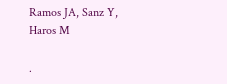Ramos JA, Sanz Y, Haros M

.